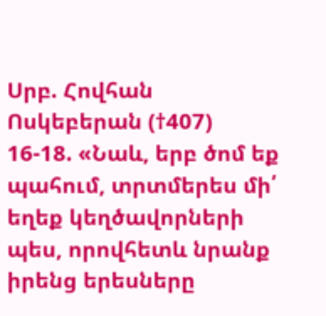Սրբ. Հովհան Ոսկեբերան (†407)
16-18. «Նաև, երբ ծոմ եք պահում, տրտմերես մի՛ եղեք կեղծավորների պես, որովհետև նրանք իրենց երեսները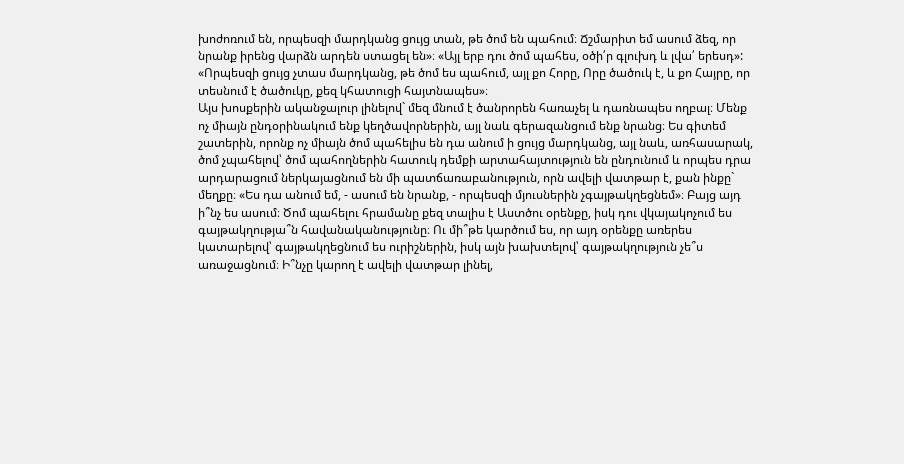խոժոռում են, որպեսզի մարդկանց ցույց տան, թե ծոմ են պահում։ Ճշմարիտ եմ ասում ձեզ, որ նրանք իրենց վարձն արդեն ստացել են»։ «Այլ երբ դու ծոմ պահես, օծի՛ր գլուխդ և լվա՛ երեսդ»: «Որպեսզի ցույց չտաս մարդկանց, թե ծոմ ես պահում, այլ քո Հորը, Որը ծածուկ է, և քո Հայրը, որ տեսնում է ծածուկը, քեզ կհատուցի հայտնապես»։
Այս խոսքերին ականջալուր լինելով` մեզ մնում է ծանրորեն հառաչել և դառնապես ողբալ։ Մենք ոչ միայն ընդօրինակում ենք կեղծավորներին, այլ նաև գերազանցում ենք նրանց։ Ես գիտեմ շատերին, որոնք ոչ միայն ծոմ պահելիս են դա անում ի ցույց մարդկանց, այլ նաև, առհասարակ, ծոմ չպահելով՝ ծոմ պահողներին հատուկ դեմքի արտահայտություն են ընդունում և որպես դրա արդարացում ներկայացնում են մի պատճառաբանություն, որն ավելի վատթար է, քան ինքը` մեղքը։ «Ես դա անում եմ, - ասում են նրանք, - որպեսզի մյուսներին չգայթակղեցնեմ»։ Բայց այդ ի՞նչ ես ասում։ Ծոմ պահելու հրամանը քեզ տալիս է Աստծու օրենքը, իսկ դու վկայակոչում ես գայթակղությա՞ն հավանականությունը։ Ու մի՞թե կարծում ես, որ այդ օրենքը առերես կատարելով՝ գայթակղեցնում ես ուրիշներին, իսկ այն խախտելով՝ գայթակղություն չե՞ս առաջացնում։ Ի՞նչը կարող է ավելի վատթար լինել,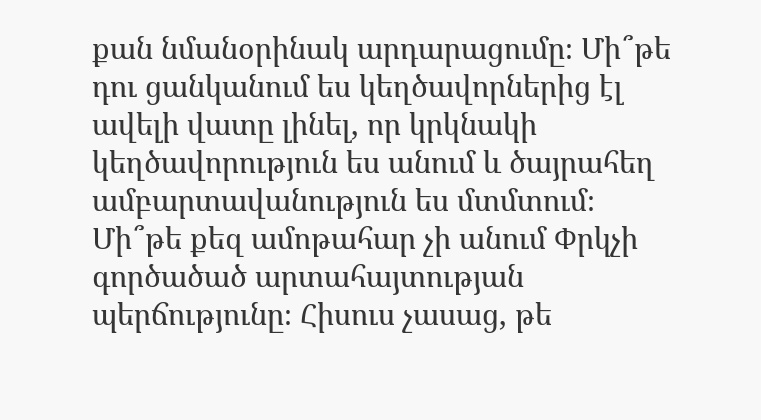քան նմանօրինակ արդարացումը։ Մի՞թե դու ցանկանում ես կեղծավորներից էլ ավելի վատը լինել, որ կրկնակի կեղծավորություն ես անում և ծայրահեղ ամբարտավանություն ես մտմտում։ Մի՞թե քեզ ամոթահար չի անում Փրկչի գործածած արտահայտության պերճությունը։ Հիսուս չասաց, թե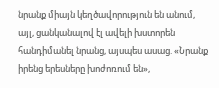նրանք միայն կեղծավորություն են անում, այլ, ցանկանալով էլ ավելի խստորեն հանդիմանել նրանց, այսպես ասաց. «Նրանք իրենց երեսները խոժոռում են»,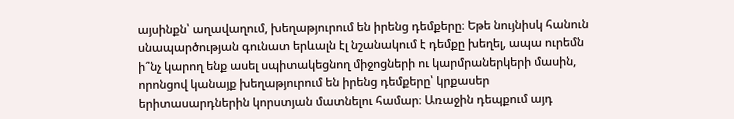այսինքն՝ աղավաղում, խեղաթյուրում են իրենց դեմքերը։ Եթե նույնիսկ հանուն սնապարծության գունատ երևալն էլ նշանակում է դեմքը խեղել, ապա ուրեմն ի՞նչ կարող ենք ասել սպիտակեցնող միջոցների ու կարմրաներկերի մասին, որոնցով կանայք խեղաթյուրում են իրենց դեմքերը՝ կրքասեր երիտասարդներին կորստյան մատնելու համար։ Առաջին դեպքում այդ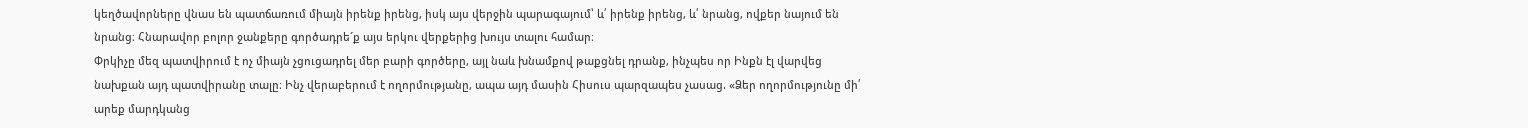կեղծավորները վնաս են պատճառում միայն իրենք իրենց, իսկ այս վերջին պարագայում՝ և՛ իրենք իրենց, և՛ նրանց, ովքեր նայում են նրանց։ Հնարավոր բոլոր ջանքերը գործադրե´ք այս երկու վերքերից խույս տալու համար։
Փրկիչը մեզ պատվիրում է ոչ միայն չցուցադրել մեր բարի գործերը, այլ նաև խնամքով թաքցնել դրանք, ինչպես որ Ինքն էլ վարվեց նախքան այդ պատվիրանը տալը։ Ինչ վերաբերում է ողորմությանը, ապա այդ մասին Հիսուս պարզապես չասաց. «Ձեր ողորմությունը մի՛ արեք մարդկանց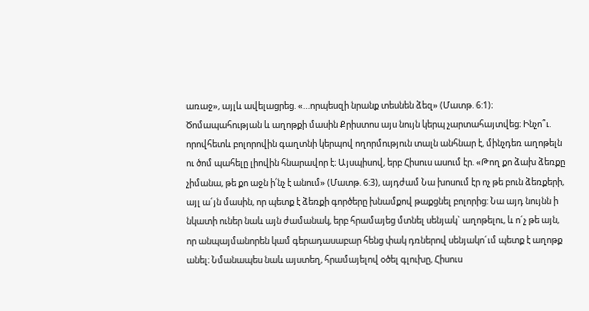առաջ», այլև ավելացրեց. «…որպեսզի նրանք տեսնեն ձեզ» (Մատթ. 6:1)։ Ծոմապահության և աղոթքի մասին Քրիստոս այս նույն կերպ չարտահայտվեց։ Ինչո՞ւ. որովհետև բոլորովին գաղտնի կերպով ողորմություն տալն անհնար է, մինչդեռ աղոթելն ու ծոմ պահելը լիովին հնարավոր է։ Այսպիսով, երբ Հիսուս ասում էր. «Թող քո ձախ ձեռքը չիմանա, թե քո աջն ի՛նչ է անում» (Մատթ. 6:3), այդժամ Նա խոսում էր ոչ թե բուն ձեռքերի, այլ ա´յն մասին, որ պետք է ձեռքի գործերը խնամքով թաքցնել բոլորից: Նա այդ նույնն ի նկատի ուներ նաև այն ժամանակ, երբ հրամայեց մտնել սենյակ` աղոթելու, և ո´չ թե այն, որ անպայմանորեն կամ գերադասաբար հենց փակ դռներով սենյակո´ւմ պետք է աղոթք անել։ Նմանապես նաև այստեղ, հրամայելով օծել գլուխը, Հիսուս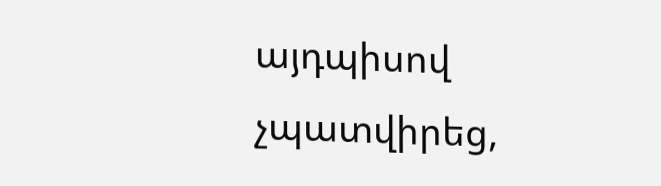այդպիսով չպատվիրեց,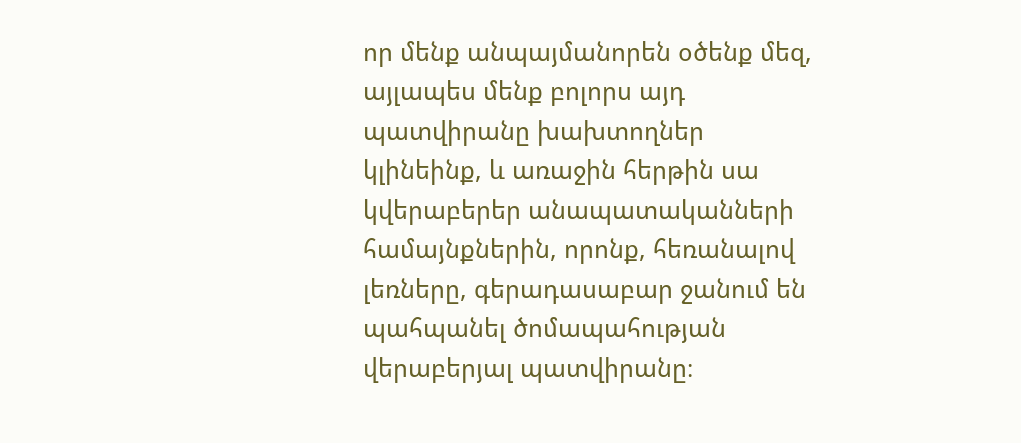որ մենք անպայմանորեն օծենք մեզ, այլապես մենք բոլորս այդ պատվիրանը խախտողներ կլինեինք, և առաջին հերթին սա կվերաբերեր անապատականների համայնքներին, որոնք, հեռանալով լեռները, գերադասաբար ջանում են պահպանել ծոմապահության վերաբերյալ պատվիրանը։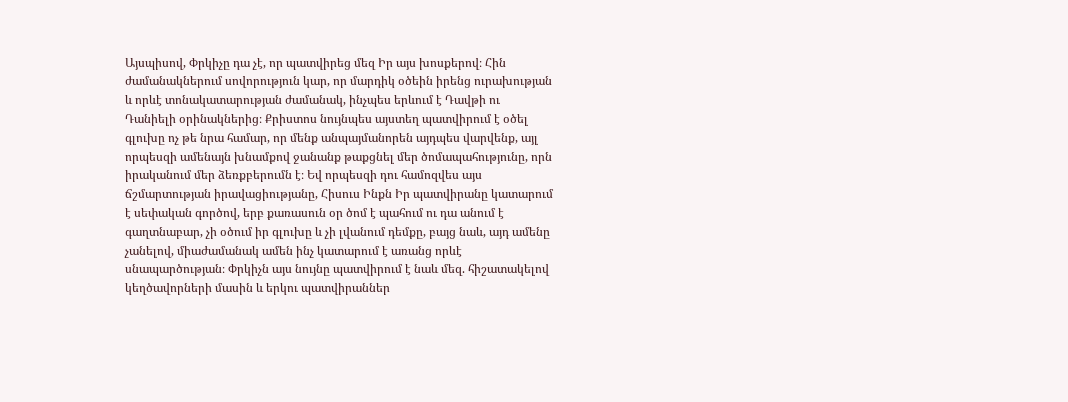Այսպիսով, Փրկիչը դա չէ, որ պատվիրեց մեզ Իր այս խոսքերով։ Հին ժամանակներում սովորություն կար, որ մարդիկ օծեին իրենց ուրախության և որևէ տոնակատարության ժամանակ, ինչպես երևում է Դավթի ու Դանիելի օրինակներից։ Քրիստոս նույնպես այստեղ պատվիրում է օծել գլուխը ոչ թե նրա համար, որ մենք անպայմանորեն այդպես վարվենք, այլ որպեսզի ամենայն խնամքով ջանանք թաքցնել մեր ծոմապահությունը, որն իրականում մեր ձեռքբերումն է։ Եվ որպեսզի դու համոզվես այս ճշմարտության իրավացիությանը, Հիսուս Ինքն Իր պատվիրանը կատարում է սեփական գործով, երբ քառասուն օր ծոմ է պահում ու դա անում է գաղտնաբար, չի օծում իր գլուխը և չի լվանում դեմքը, բայց նաև, այդ ամենը չանելով, միաժամանակ ամեն ինչ կատարում է առանց որևէ սնապարծության։ Փրկիչն այս նույնը պատվիրում է նաև մեզ. հիշատակելով կեղծավորների մասին և երկու պատվիրաններ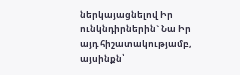ներկայացնելով Իր ունկնդիրներին` Նա Իր այդ հիշատակությամբ, այսինքն՝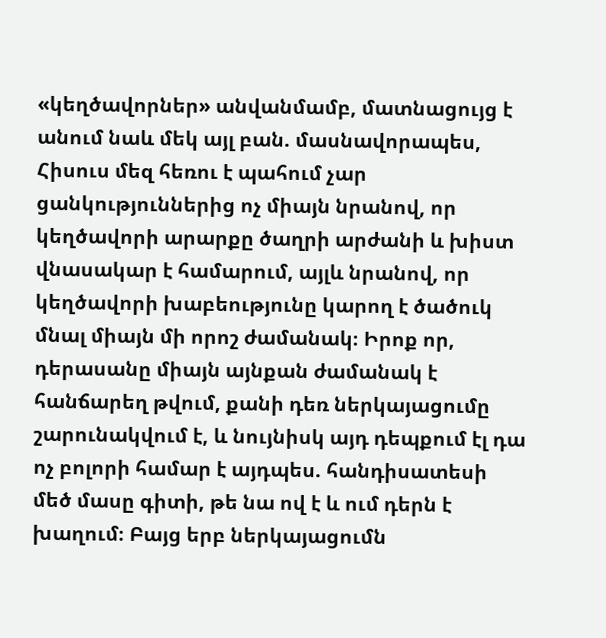«կեղծավորներ» անվանմամբ, մատնացույց է անում նաև մեկ այլ բան. մասնավորապես, Հիսուս մեզ հեռու է պահում չար ցանկություններից ոչ միայն նրանով, որ կեղծավորի արարքը ծաղրի արժանի և խիստ վնասակար է համարում, այլև նրանով, որ կեղծավորի խաբեությունը կարող է ծածուկ մնալ միայն մի որոշ ժամանակ։ Իրոք որ, դերասանը միայն այնքան ժամանակ է հանճարեղ թվում, քանի դեռ ներկայացումը շարունակվում է, և նույնիսկ այդ դեպքում էլ դա ոչ բոլորի համար է այդպես. հանդիսատեսի մեծ մասը գիտի, թե նա ով է և ում դերն է խաղում։ Բայց երբ ներկայացումն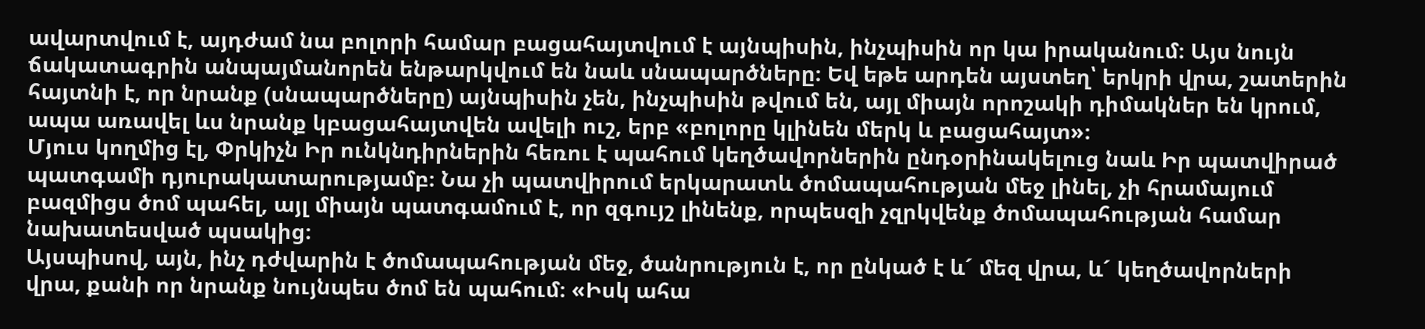ավարտվում է, այդժամ նա բոլորի համար բացահայտվում է այնպիսին, ինչպիսին որ կա իրականում։ Այս նույն ճակատագրին անպայմանորեն ենթարկվում են նաև սնապարծները։ Եվ եթե արդեն այստեղ՝ երկրի վրա, շատերին հայտնի է, որ նրանք (սնապարծները) այնպիսին չեն, ինչպիսին թվում են, այլ միայն որոշակի դիմակներ են կրում, ապա առավել ևս նրանք կբացահայտվեն ավելի ուշ, երբ «բոլորը կլինեն մերկ և բացահայտ»։
Մյուս կողմից էլ, Փրկիչն Իր ունկնդիրներին հեռու է պահում կեղծավորներին ընդօրինակելուց նաև Իր պատվիրած պատգամի դյուրակատարությամբ։ Նա չի պատվիրում երկարատև ծոմապահության մեջ լինել, չի հրամայում բազմիցս ծոմ պահել, այլ միայն պատգամում է, որ զգույշ լինենք, որպեսզի չզրկվենք ծոմապահության համար նախատեսված պսակից։
Այսպիսով, այն, ինչ դժվարին է ծոմապահության մեջ, ծանրություն է, որ ընկած է և´ մեզ վրա, և´ կեղծավորների վրա, քանի որ նրանք նույնպես ծոմ են պահում։ «Իսկ ահա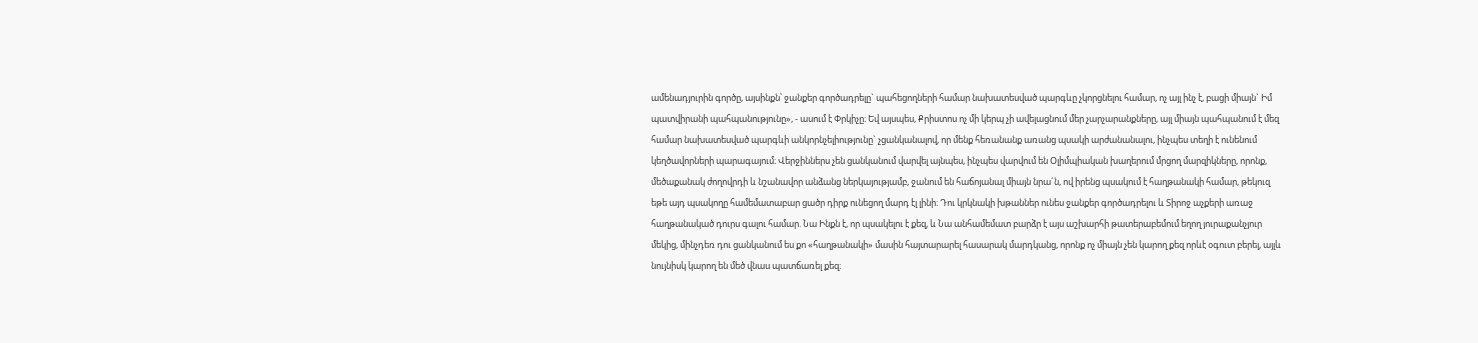ամենադյուրին գործը, այսինքն՝ ջանքեր գործադրելը` պահեցողների համար նախատեսված պարգևը չկորցնելու համար, ոչ այլ ինչ է, բացի միայն` Իմ պատվիրանի պահպանությունը», - ասում է Փրկիչը։ Եվ այսպես, Քրիստոս ոչ մի կերպ չի ավելացնում մեր չարչարանքները, այլ միայն պահպանում է մեզ համար նախատեսված պարգևի անկորնչելիությունը` չցանկանալով, որ մենք հեռանանք առանց պսակի արժանանալու, ինչպես տեղի է ունենում կեղծավորների պարագայում։ Վերջիններս չեն ցանկանում վարվել այնպես, ինչպես վարվում են Օլիմպիական խաղերում մրցող մարզիկները, որոնք, մեծաքանակ ժողովրդի և նշանավոր անձանց ներկայությամբ, ջանում են հաճոյանալ միայն նրա´ն, ով իրենց պսակում է հաղթանակի համար, թեկուզ եթե այդ պսակողը համեմատաբար ցածր դիրք ունեցող մարդ էլ լինի։ Դու կրկնակի խթաններ ունես ջանքեր գործադրելու և Տիրոջ աչքերի առաջ հաղթանակած դուրս գալու համար. Նա Ինքն է, որ պսակելու է քեզ, և Նա անհամեմատ բարձր է այս աշխարհի թատերաբեմում եղող յուրաքանչյուր մեկից, մինչդեռ դու ցանկանում ես քո «հաղթանակի» մասին հայտարարել հասարակ մարդկանց, որոնք ոչ միայն չեն կարող քեզ որևէ օգուտ բերել, այլև նույնիսկ կարող են մեծ վնաս պատճառել քեզ։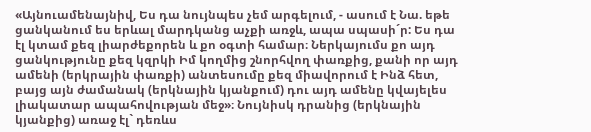«Այնուամենայնիվ, Ես դա նույնպես չեմ արգելում, - ասում է Նա. եթե ցանկանում ես երևալ մարդկանց աչքի առջև, ապա սպասի´ր: Ես դա էլ կտամ քեզ լիարժեքորեն և քո օգտի համար։ Ներկայումս քո այդ ցանկությունը քեզ կզրկի Իմ կողմից շնորհվող փառքից, քանի որ այդ ամենի (երկրային փառքի) անտեսումը քեզ միավորում է Ինձ հետ, բայց այն ժամանակ (երկնային կյանքում) դու այդ ամենը կվայելես լիակատար ապահովության մեջ»։ Նույնիսկ դրանից (երկնային կյանքից) առաջ էլ` դեռևս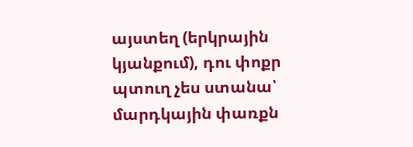այստեղ (երկրային կյանքում), դու փոքր պտուղ չես ստանա՝ մարդկային փառքն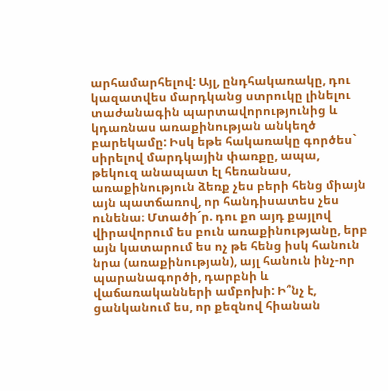արհամարհելով: Այլ, ընդհակառակը, դու կազատվես մարդկանց ստրուկը լինելու տաժանագին պարտավորությունից և կդառնաս առաքինության անկեղծ բարեկամը: Իսկ եթե հակառակը գործես` սիրելով մարդկային փառքը, ապա, թեկուզ անապատ էլ հեռանաս, առաքինություն ձեռք չես բերի հենց միայն այն պատճառով, որ հանդիսատես չես ունենա։ Մտածի´ր. դու քո այդ քայլով վիրավորում ես բուն առաքինությանը, երբ այն կատարում ես ոչ թե հենց իսկ հանուն նրա (առաքինության), այլ հանուն ինչ-որ պարանագործի, դարբնի և վաճառականների ամբոխի: Ի՞նչ է, ցանկանում ես, որ քեզնով հիանան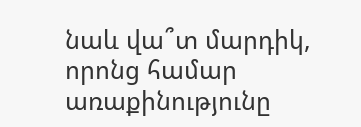նաև վա՞տ մարդիկ, որոնց համար առաքինությունը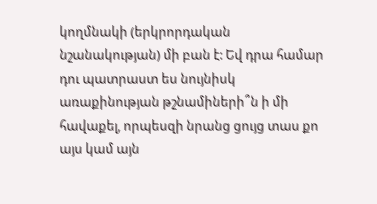կողմնակի (երկրորդական նշանակության) մի բան է: Եվ դրա համար դու պատրաստ ես նույնիսկ առաքինության թշնամիների՞ն ի մի հավաքել, որպեսզի նրանց ցույց տաս քո այս կամ այն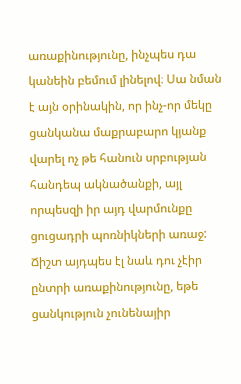առաքինությունը, ինչպես դա կանեին բեմում լինելով։ Սա նման է այն օրինակին, որ ինչ-որ մեկը ցանկանա մաքրաբարո կյանք վարել ոչ թե հանուն սրբության հանդեպ ակնածանքի, այլ որպեսզի իր այդ վարմունքը ցուցադրի պոռնիկների առաջ: Ճիշտ այդպես էլ նաև դու չէիր ընտրի առաքինությունը, եթե ցանկություն չունենայիր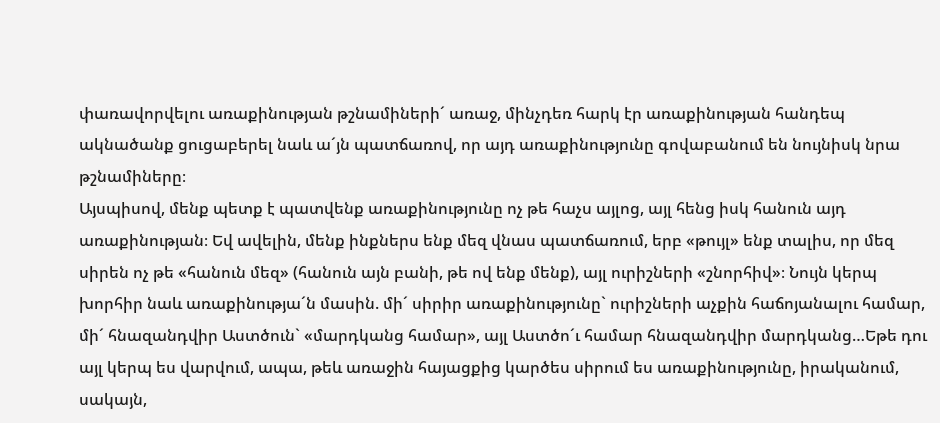փառավորվելու առաքինության թշնամիների´ առաջ, մինչդեռ հարկ էր առաքինության հանդեպ ակնածանք ցուցաբերել նաև ա´յն պատճառով, որ այդ առաքինությունը գովաբանում են նույնիսկ նրա թշնամիները։
Այսպիսով, մենք պետք է պատվենք առաքինությունը ոչ թե հաչս այլոց, այլ հենց իսկ հանուն այդ առաքինության։ Եվ ավելին, մենք ինքներս ենք մեզ վնաս պատճառում, երբ «թույլ» ենք տալիս, որ մեզ սիրեն ոչ թե «հանուն մեզ» (հանուն այն բանի, թե ով ենք մենք), այլ ուրիշների «շնորհիվ»։ Նույն կերպ խորհիր նաև առաքինությա´ն մասին. մի´ սիրիր առաքինությունը` ուրիշների աչքին հաճոյանալու համար, մի´ հնազանդվիր Աստծուն` «մարդկանց համար», այլ Աստծո´ւ համար հնազանդվիր մարդկանց…Եթե դու այլ կերպ ես վարվում, ապա, թեև առաջին հայացքից կարծես սիրում ես առաքինությունը, իրականում, սակայն,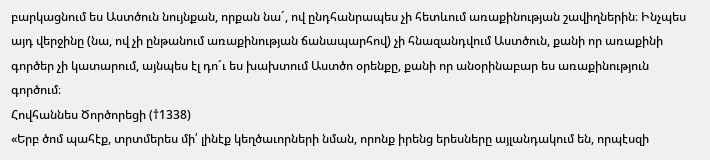բարկացնում ես Աստծուն նույնքան, որքան նա´, ով ընդհանրապես չի հետևում առաքինության շավիղներին։ Ինչպես այդ վերջինը (նա, ով չի ընթանում առաքինության ճանապարհով) չի հնազանդվում Աստծուն, քանի որ առաքինի գործեր չի կատարում, այնպես էլ դո´ւ ես խախտում Աստծո օրենքը, քանի որ անօրինաբար ես առաքինություն գործում։
Հովհաննես Ծործորեցի (†1338)
«Երբ ծոմ պահէք, տրտմերես մի՛ լինէք կեղծաւորների նման, որոնք իրենց երեսները այլանդակում են, որպէսզի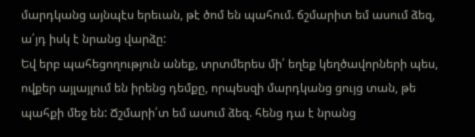մարդկանց այնպէս երեւան, թէ ծոմ են պահում. ճշմարիտ եմ ասում ձեզ, ա՛յդ իսկ է նրանց վարձը:
Եվ երբ պահեցողություն անեք, տրտմերես մի՛ եղեք կեղծավորների պես, ովքեր այլայլում են իրենց դեմքը, որպեսզի մարդկանց ցույց տան, թե պահքի մեջ են: Ճշմարի՛տ եմ ասում ձեզ. հենց դա է նրանց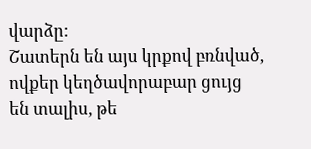վարձը:
Շատերն են այս կրքով բռնված, ովքեր կեղծավորաբար ցույց են տալիս, թե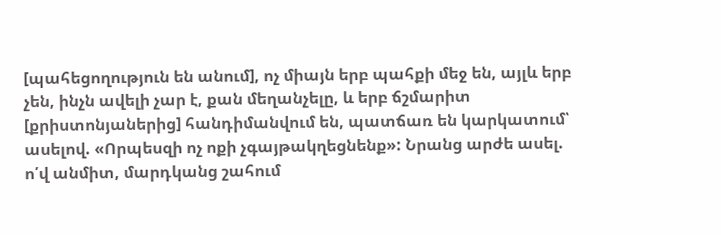[պահեցողություն են անում], ոչ միայն երբ պահքի մեջ են, այլև երբ չեն, ինչն ավելի չար է, քան մեղանչելը, և երբ ճշմարիտ [քրիստոնյաներից] հանդիմանվում են, պատճառ են կարկատում՝ ասելով. «Որպեսզի ոչ ոքի չգայթակղեցնենք»: Նրանց արժե ասել. ո՛վ անմիտ, մարդկանց շահում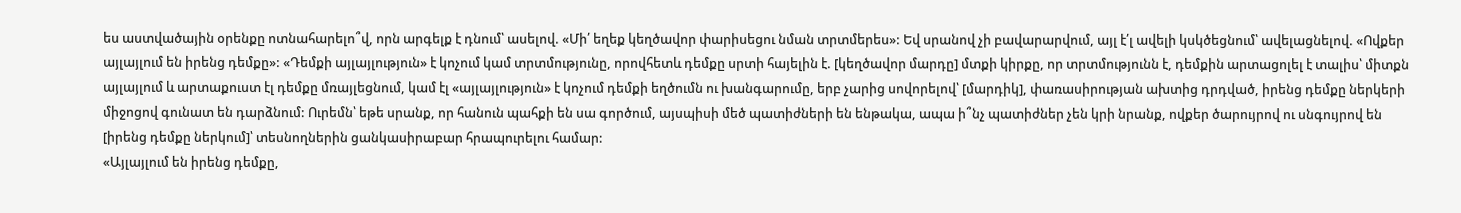ես աստվածային օրենքը ոտնահարելո՞վ, որն արգելք է դնում՝ ասելով. «Մի՛ եղեք կեղծավոր փարիսեցու նման տրտմերես»: Եվ սրանով չի բավարարվում, այլ է՛լ ավելի կսկծեցնում՝ ավելացնելով. «Ովքեր այլայլում են իրենց դեմքը»: «Դեմքի այլայլություն» է կոչում կամ տրտմությունը, որովհետև դեմքը սրտի հայելին է. [կեղծավոր մարդը] մտքի կիրքը, որ տրտմությունն է, դեմքին արտացոլել է տալիս՝ միտքն այլայլում և արտաքուստ էլ դեմքը մռայլեցնում, կամ էլ «այլայլություն» է կոչում դեմքի եղծումն ու խանգարումը, երբ չարից սովորելով՝ [մարդիկ], փառասիրության ախտից դրդված, իրենց դեմքը ներկերի միջոցով գունատ են դարձնում: Ուրեմն՝ եթե սրանք, որ հանուն պահքի են սա գործում, այսպիսի մեծ պատիժների են ենթակա, ապա ի՞նչ պատիժներ չեն կրի նրանք, ովքեր ծարույրով ու սնգույրով են [իրենց դեմքը ներկում]՝ տեսնողներին ցանկասիրաբար հրապուրելու համար:
«Այլայլում են իրենց դեմքը,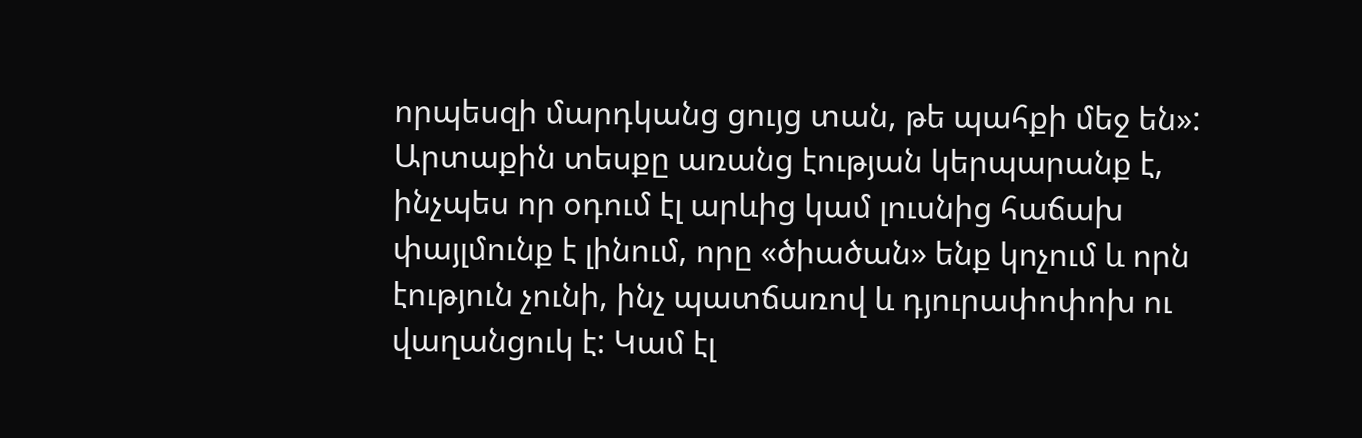որպեսզի մարդկանց ցույց տան, թե պահքի մեջ են»: Արտաքին տեսքը առանց էության կերպարանք է, ինչպես որ օդում էլ արևից կամ լուսնից հաճախ փայլմունք է լինում, որը «ծիածան» ենք կոչում և որն էություն չունի, ինչ պատճառով և դյուրափոփոխ ու վաղանցուկ է: Կամ էլ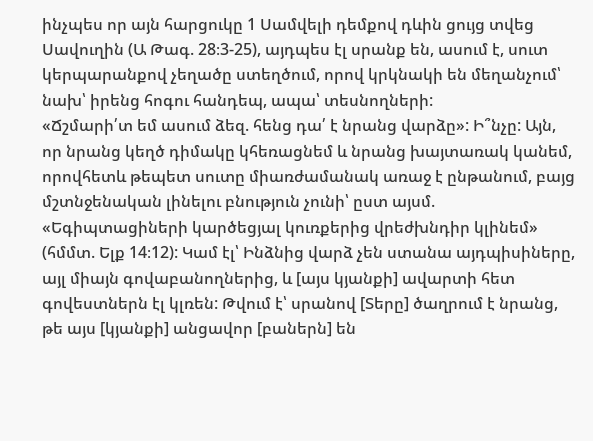ինչպես որ այն հարցուկը 1 Սամվելի դեմքով դևին ցույց տվեց Սավուղին (Ա Թագ. 28։3-25), այդպես էլ սրանք են, ասում է, սուտ կերպարանքով չեղածը ստեղծում, որով կրկնակի են մեղանչում՝ նախ՝ իրենց հոգու հանդեպ, ապա՝ տեսնողների:
«Ճշմարի՛տ եմ ասում ձեզ. հենց դա՛ է նրանց վարձը»: Ի՞նչը: Այն, որ նրանց կեղծ դիմակը կհեռացնեմ և նրանց խայտառակ կանեմ, որովհետև թեպետ սուտը միառժամանակ առաջ է ընթանում, բայց մշտնջենական լինելու բնություն չունի՝ ըստ այսմ. «Եգիպտացիների կարծեցյալ կուռքերից վրեժխնդիր կլինեմ» (հմմտ. Ելք 14։12): Կամ էլ՝ Ինձնից վարձ չեն ստանա այդպիսիները, այլ միայն գովաբանողներից, և [այս կյանքի] ավարտի հետ գովեստներն էլ կլռեն: Թվում է՝ սրանով [Տերը] ծաղրում է նրանց, թե այս [կյանքի] անցավոր [բաներն] են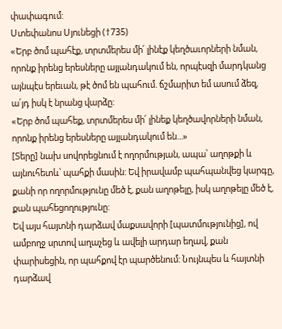փափագում:
Ստեփանոս Սյունեցի (†735)
«Երբ ծոմ պահէք, տրտմերես մի՛ լինէք կեղծաւորների նման, որոնք իրենց երեսները այլանդակում են, որպէսզի մարդկանց այնպէս երեւան, թէ ծոմ են պահում. ճշմարիտ եմ ասում ձեզ, ա՛յդ իսկ է նրանց վարձը:
«Երբ ծոմ պահեք, տրտմերես մի՛ լինեք կեղծավորների նման, որոնք իրենց երեսները այլանդակում են...»
[Տերը] նախ սովորեցնում է ողորմության, ապա՝ աղոթքի և այնուհետև՝ պահքի մասին: Եվ իրավամբ պահպանվեց կարգը, քանի որ ողորմությունը մեծ է, քան աղոթելը, իսկ աղոթելը մեծ է, քան պահեցողությունը:
Եվ այս հայտնի դարձավ մաքսավորի [պատմությունից], ով ամբողջ սրտով աղաչեց և ավելի արդար եղավ, քան փարիսեցին, որ պահքով էր պարծենում: Նույնպես և հայտնի դարձավ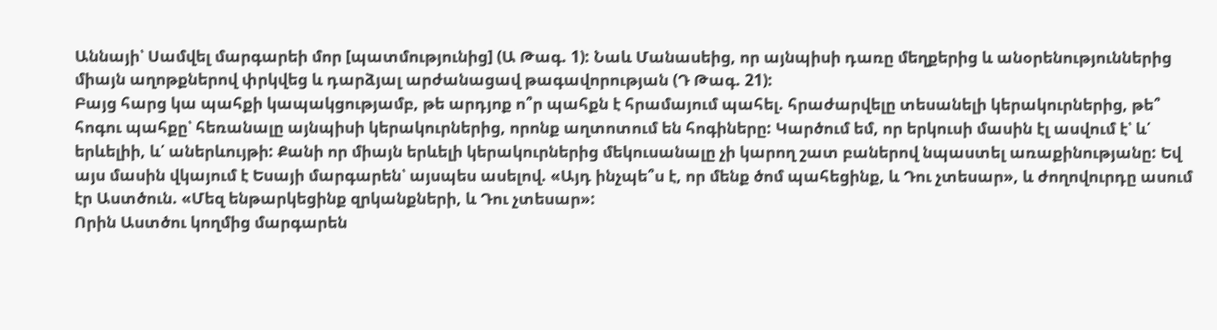Աննայի՝ Սամվել մարգարեի մոր [պատմությունից] (Ա Թագ. 1): Նաև Մանասեից, որ այնպիսի դառը մեղքերից և անօրենություններից միայն աղոթքներով փրկվեց և դարձյալ արժանացավ թագավորության (Դ Թագ. 21):
Բայց հարց կա պահքի կապակցությամբ, թե արդյոք ո՞ր պահքն է հրամայում պահել. հրաժարվելը տեսանելի կերակուրներից, թե՞ հոգու պահքը՝ հեռանալը այնպիսի կերակուրներից, որոնք աղտոտում են հոգիները: Կարծում եմ, որ երկուսի մասին էլ ասվում է՝ և՛ երևելիի, և՛ աներևույթի: Քանի որ միայն երևելի կերակուրներից մեկուսանալը չի կարող շատ բաներով նպաստել առաքինությանը: Եվ այս մասին վկայում է Եսայի մարգարեն՝ այսպես ասելով. «Այդ ինչպե՞ս է, որ մենք ծոմ պահեցինք, և Դու չտեսար», և ժողովուրդը ասում էր Աստծուն. «Մեզ ենթարկեցինք զրկանքների, և Դու չտեսար»:
Որին Աստծու կողմից մարգարեն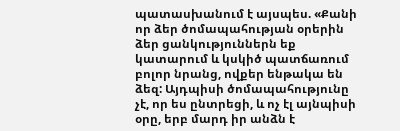պատասխանում է այսպես. «Քանի որ ձեր ծոմապահության օրերին ձեր ցանկություններն եք կատարում և կսկիծ պատճառում բոլոր նրանց, ովքեր ենթակա են ձեզ: Այդպիսի ծոմապահությունը չէ, որ ես ընտրեցի, և ոչ էլ այնպիսի օրը, երբ մարդ իր անձն է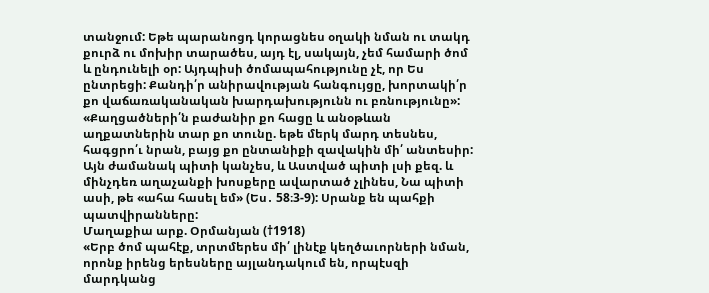տանջում: Եթե պարանոցդ կորացնես օղակի նման ու տակդ քուրձ ու մոխիր տարածես, այդ էլ, սակայն, չեմ համարի ծոմ և ընդունելի օր: Այդպիսի ծոմապահությունը չէ, որ Ես ընտրեցի: Քանդի՛ր անիրավության հանգույցը, խորտակի՛ր քո վաճառականական խարդախությունն ու բռնությունը»:
«Քաղցածների՛ն բաժանիր քո հացը և անօթևան աղքատներին տար քո տունը. եթե մերկ մարդ տեսնես, հագցրո՛ւ նրան, բայց քո ընտանիքի զավակին մի՛ անտեսիր: Այն ժամանակ պիտի կանչես, և Աստված պիտի լսի քեզ. և մինչդեռ աղաչանքի խոսքերը ավարտած չլինես, Նա պիտի ասի, թե «ահա հասել եմ» (Ես․ 58։3-9): Սրանք են պահքի պատվիրանները:
Մաղաքիա արք. Օրմանյան (†1918)
«Երբ ծոմ պահէք, տրտմերես մի՛ լինէք կեղծաւորների նման, որոնք իրենց երեսները այլանդակում են, որպէսզի մարդկանց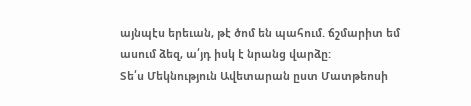այնպէս երեւան, թէ ծոմ են պահում. ճշմարիտ եմ ասում ձեզ, ա՛յդ իսկ է նրանց վարձը:
Տե՛ս Մեկնություն Ավետարան ըստ Մատթեոսի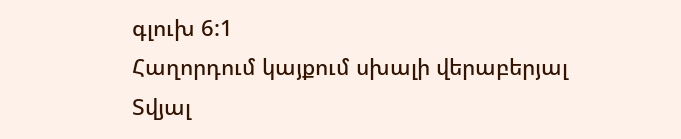գլուխ 6:1
Հաղորդում կայքում սխալի վերաբերյալ
Տվյալ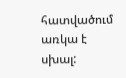հատվածում առկա է սխալ: